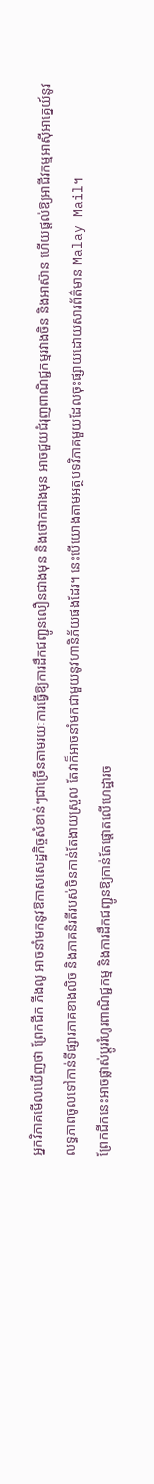អ្នកវិភាគមើលឃើញថា ព្រែកជីក ភីងលូ អាចនាំមកនូវឱកាសសេដ្ឋកិច្ចសំខាន់ៗជាច្រើនតាមរយៈការធ្វើឱ្យការដឹកជញ្ជូនលឿនជាងមុន និងថោកជាងមុន អាចជួយជំរុញពាណិជ្ជកម្មរវាងចិន និងអាស៊ាន ហើយផ្តល់ឱ្យអាជីវកម្មអាស៊ីអាគ្នេយ៍នូវលទ្ធភាពចូលទៅកាន់ទីផ្សារភាគខាងលិច និងភាគនិរតីរបស់ចិនកាន់តែងាយស្រួល តែវាក៏អាចនាំមកជាមួយនូវហានិភ័យផងដែរ។ នេះបើយោងតាមអត្ថបទវិភាគមួយដែលចុះផ្សាយដោយសារព័ត៌មាន Malay Mail។
ព្រែកជីកនេះអាចផ្លាស់ប្តូររំហូរពាណិជ្ជកម្ម និងការដឹកជញ្ជូនឱ្យកាន់តែផ្តោតលើហេដ្ឋារច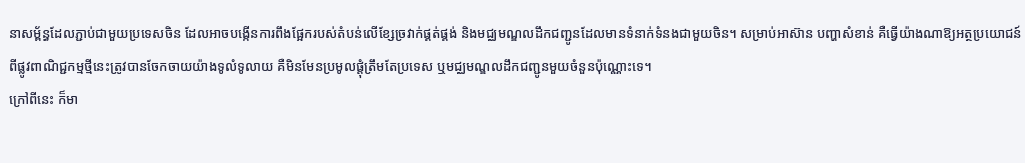នាសម្ព័ន្ធដែលភ្ជាប់ជាមួយប្រទេសចិន ដែលអាចបង្កើនការពឹងផ្អែករបស់តំបន់លើខ្សែច្រវាក់ផ្គត់ផ្គង់ និងមជ្ឈមណ្ឌលដឹកជញ្ជូនដែលមានទំនាក់ទំនងជាមួយចិន។ សម្រាប់អាស៊ាន បញ្ហាសំខាន់ គឺធ្វើយ៉ាងណាឱ្យអត្ថប្រយោជន៍ពីផ្លូវពាណិជ្ជកម្មថ្មីនេះត្រូវបានចែកចាយយ៉ាងទូលំទូលាយ គឺមិនមែនប្រមូលផ្តុំត្រឹមតែប្រទេស ឬមជ្ឈមណ្ឌលដឹកជញ្ជូនមួយចំនួនប៉ុណ្ណោះទេ។
ក្រៅពីនេះ ក៏មា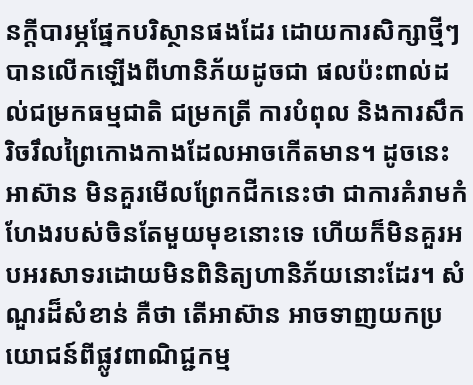នក្តីបារម្ភផ្នែកបរិស្ថានផងដែរ ដោយការសិក្សាថ្មីៗបានលើកឡើងពីហានិភ័យដូចជា ផលប៉ះពាល់ដល់ជម្រកធម្មជាតិ ជម្រកត្រី ការបំពុល និងការសឹករិចរឹលព្រៃកោងកាងដែលអាចកើតមាន។ ដូចនេះ អាស៊ាន មិនគួរមើលព្រែកជីកនេះថា ជាការគំរាមកំហែងរបស់ចិនតែមួយមុខនោះទេ ហើយក៏មិនគួរអបអរសាទរដោយមិនពិនិត្យហានិភ័យនោះដែរ។ សំណួរដ៏សំខាន់ គឺថា តើអាស៊ាន អាចទាញយកប្រយោជន៍ពីផ្លូវពាណិជ្ជកម្ម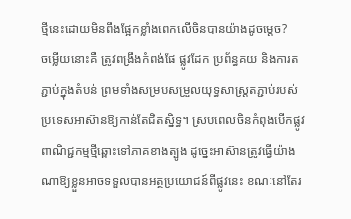ថ្មីនេះដោយមិនពឹងផ្អែកខ្លាំងពេកលើចិនបានយ៉ាងដូចម្តេច?
ចម្លើយនោះគឺ ត្រូវពង្រឹងកំពង់ផែ ផ្លូវដែក ប្រព័ន្ធគយ និងការតភ្ជាប់ក្នុងតំបន់ ព្រមទាំងសម្របសម្រួលយុទ្ធសាស្ត្រតភ្ជាប់របស់ប្រទេសអាស៊ានឱ្យកាន់តែជិតស្និទ្ធ។ ស្របពេលចិនកំពុងបើកផ្លូវពាណិជ្ជកម្មថ្មីឆ្ពោះទៅភាគខាងត្បូង ដូច្នេះអាស៊ានត្រូវធ្វើយ៉ាងណាឱ្យខ្លួនអាចទទួលបានអត្ថប្រយោជន៍ពីផ្លូវនេះ ខណៈនៅតែរ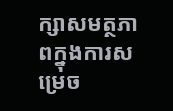ក្សាសមត្ថភាពក្នុងការសម្រេច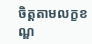ចិត្តតាមលក្ខខណ្ឌ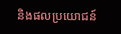និងផលប្រយោជន៍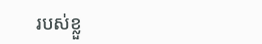របស់ខ្លួ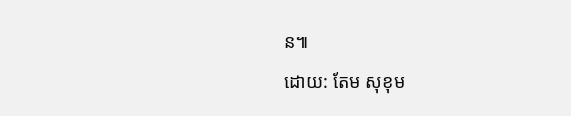ន៕
ដោយ: តែម សុខុម